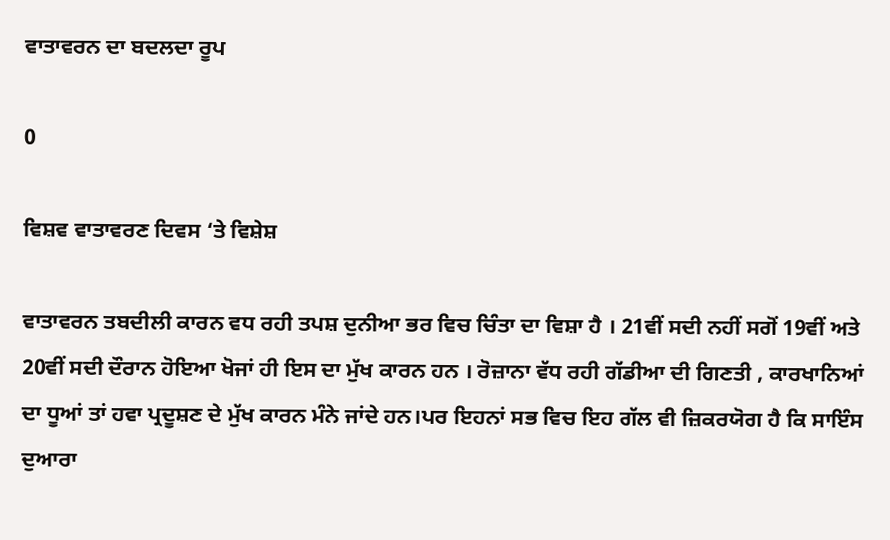ਵਾਤਾਵਰਨ ਦਾ ਬਦਲਦਾ ਰੂਪ

0

ਵਿਸ਼ਵ ਵਾਤਾਵਰਣ ਦਿਵਸ ‘ਤੇ ਵਿਸ਼ੇਸ਼

ਵਾਤਾਵਰਨ ਤਬਦੀਲੀ ਕਾਰਨ ਵਧ ਰਹੀ ਤਪਸ਼ ਦੁਨੀਆ ਭਰ ਵਿਚ ਚਿੰਤਾ ਦਾ ਵਿਸ਼ਾ ਹੈ । 21ਵੀਂ ਸਦੀ ਨਹੀਂ ਸਗੋਂ 19ਵੀਂ ਅਤੇ 20ਵੀਂ ਸਦੀ ਦੌਰਾਨ ਹੋਇਆ ਖੋਜਾਂ ਹੀ ਇਸ ਦਾ ਮੁੱਖ ਕਾਰਨ ਹਨ । ਰੋਜ਼ਾਨਾ ਵੱਧ ਰਹੀ ਗੱਡੀਆ ਦੀ ਗਿਣਤੀ , ਕਾਰਖਾਨਿਆਂ ਦਾ ਧੂਆਂ ਤਾਂ ਹਵਾ ਪ੍ਰਦੂਸ਼ਣ ਦੇ ਮੁੱਖ ਕਾਰਨ ਮੰਨੇ ਜਾਂਦੇ ਹਨ।ਪਰ ਇਹਨਾਂ ਸਭ ਵਿਚ ਇਹ ਗੱਲ ਵੀ ਜ਼ਿਕਰਯੋਗ ਹੈ ਕਿ ਸਾਇੰਸ ਦੁਆਰਾ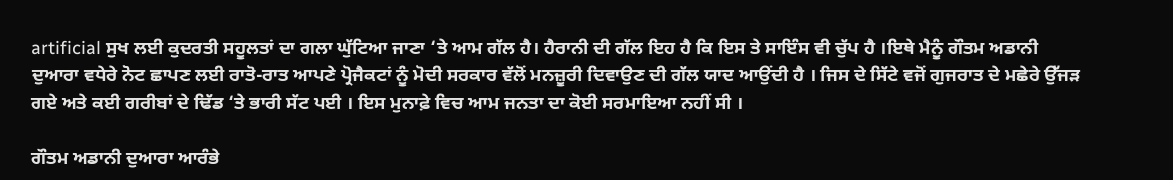artificial ਸੁਖ ਲਈ ਕੁਦਰਤੀ ਸਹੂਲਤਾਂ ਦਾ ਗਲਾ ਘੁੱਟਿਆ ਜਾਣਾ ‘ਤੇ ਆਮ ਗੱਲ ਹੈ। ਹੈਰਾਨੀ ਦੀ ਗੱਲ ਇਹ ਹੈ ਕਿ ਇਸ ਤੇ ਸਾਇੰਸ ਵੀ ਚੁੱਪ ਹੈ ।ਇਥੇ ਮੈਨੂੰ ਗੌਤਮ ਅਡਾਨੀ ਦੁਆਰਾ ਵਧੇਰੇ ਨੋਟ ਛਾਪਣ ਲਈ ਰਾਤੋ-ਰਾਤ ਆਪਣੇ ਪ੍ਰੋਜੈਕਟਾਂ ਨੂੰ ਮੋਦੀ ਸਰਕਾਰ ਵੱਲੋਂ ਮਨਜ਼ੂਰੀ ਦਿਵਾਉਣ ਦੀ ਗੱਲ ਯਾਦ ਆਉਂਦੀ ਹੈ । ਜਿਸ ਦੇ ਸਿੱਟੇ ਵਜੋਂ ਗੁਜਰਾਤ ਦੇ ਮਛੇਰੇ ਉੱਜੜ ਗਏ ਅਤੇ ਕਈ ਗਰੀਬਾਂ ਦੇ ਢਿੱਡ ‘ਤੇ ਭਾਰੀ ਸੱਟ ਪਈ । ਇਸ ਮੁਨਾਫ਼ੇ ਵਿਚ ਆਮ ਜਨਤਾ ਦਾ ਕੋਈ ਸਰਮਾਇਆ ਨਹੀਂ ਸੀ ।

ਗੌਤਮ ਅਡਾਨੀ ਦੁਆਰਾ ਆਰੰਭੇ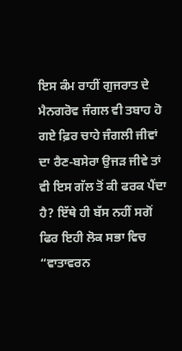ਇਸ ਕੰਮ ਰਾਹੀਂ ਗੁਜਰਾਤ ਦੇ ਮੈਨਗਰੋਵ ਜੰਗਲ ਵੀ ਤਬਾਹ ਹੋ ਗਏ ਫ਼ਿਰ ਚਾਹੇ ਜੰਗਲੀ ਜੀਵਾਂ ਦਾ ਰੈਣ-ਬਸੇਰਾ ਉਜੜ ਜੀਵੇ ਤਾਂ ਵੀ ਇਸ ਗੱਲ ਤੋਂ ਕੀ ਫਰਕ ਪੈਂਦਾ ਹੈ? ਇੱਥੇ ਹੀ ਬੱਸ ਨਹੀਂ ਸਗੋਂ ਫਿਰ ਇਹੀ ਲੋਕ ਸਭਾ ਵਿਚ “ਵਾਤਾਵਰਨ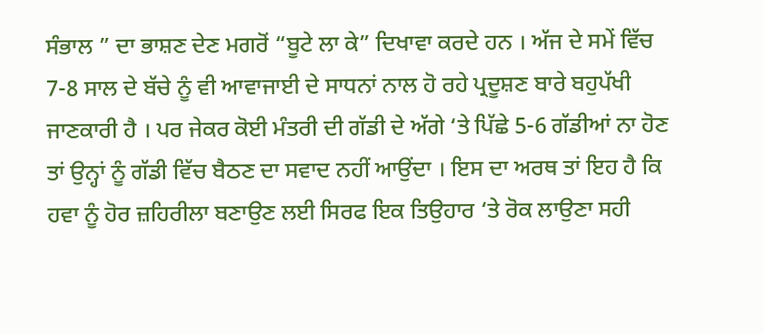ਸੰਭਾਲ ” ਦਾ ਭਾਸ਼ਣ ਦੇਣ ਮਗਰੋਂ “ਬੂਟੇ ਲਾ ਕੇ” ਦਿਖਾਵਾ ਕਰਦੇ ਹਨ । ਅੱਜ ਦੇ ਸਮੇਂ ਵਿੱਚ 7-8 ਸਾਲ ਦੇ ਬੱਚੇ ਨੂੰ ਵੀ ਆਵਾਜਾਈ ਦੇ ਸਾਧਨਾਂ ਨਾਲ ਹੋ ਰਹੇ ਪ੍ਰਦੂਸ਼ਣ ਬਾਰੇ ਬਹੁਪੱਖੀ ਜਾਣਕਾਰੀ ਹੈ । ਪਰ ਜੇਕਰ ਕੋਈ ਮੰਤਰੀ ਦੀ ਗੱਡੀ ਦੇ ਅੱਗੇ ‘ਤੇ ਪਿੱਛੇ 5-6 ਗੱਡੀਆਂ ਨਾ ਹੋਣ ਤਾਂ ਉਨ੍ਹਾਂ ਨੂੰ ਗੱਡੀ ਵਿੱਚ ਬੈਠਣ ਦਾ ਸਵਾਦ ਨਹੀਂ ਆਉਂਦਾ । ਇਸ ਦਾ ਅਰਥ ਤਾਂ ਇਹ ਹੈ ਕਿ ਹਵਾ ਨੂੰ ਹੋਰ ਜ਼ਹਿਰੀਲਾ ਬਣਾਉਣ ਲਈ ਸਿਰਫ ਇਕ ਤਿਉਹਾਰ ‘ਤੇ ਰੋਕ ਲਾਉਣਾ ਸਹੀ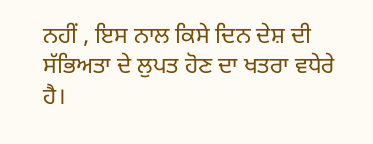ਨਹੀਂ , ਇਸ ਨਾਲ ਕਿਸੇ ਦਿਨ ਦੇਸ਼ ਦੀ ਸੱਭਿਅਤਾ ਦੇ ਲੁਪਤ ਹੋਣ ਦਾ ਖਤਰਾ ਵਧੇਰੇ ਹੈ।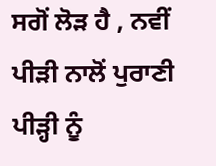ਸਗੋਂ ਲੋੜ ਹੈ , ਨਵੀਂ ਪੀੜੀ ਨਾਲੋਂ ਪੁਰਾਣੀ ਪੀੜ੍ਹੀ ਨੂੰ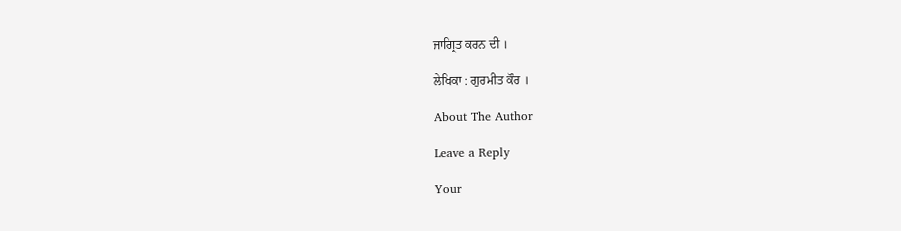ਜਾਗ੍ਰਿਤ ਕਰਨ ਦੀ ।

ਲੇਖਿਕਾ : ਗੁਰਮੀਤ ਕੌਰ ।

About The Author

Leave a Reply

Your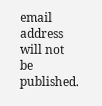email address will not be published.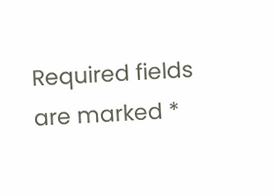Required fields are marked *